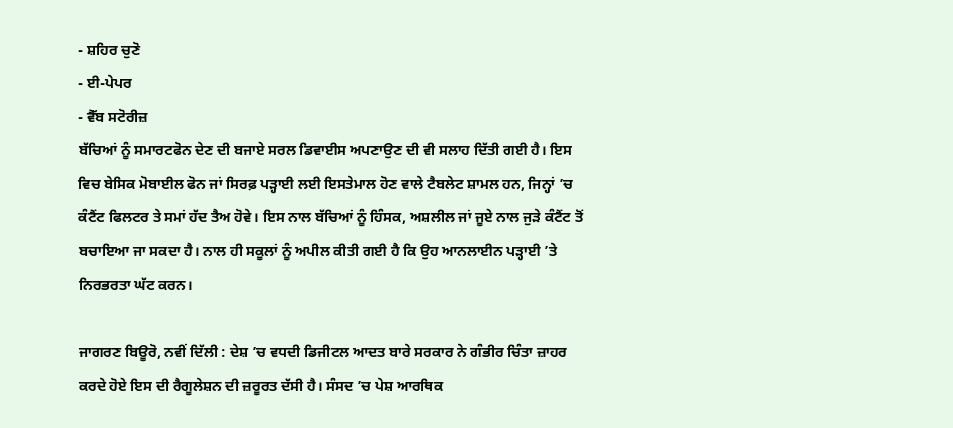- ਸ਼ਹਿਰ ਚੁਣੋ
- ਈ-ਪੇਪਰ
- ਵੈੱਬ ਸਟੋਰੀਜ਼
ਬੱਚਿਆਂ ਨੂੰ ਸਮਾਰਟਫੋਨ ਦੇਣ ਦੀ ਬਜਾਏ ਸਰਲ ਡਿਵਾਈਸ ਅਪਣਾਉਣ ਦੀ ਵੀ ਸਲਾਹ ਦਿੱਤੀ ਗਈ ਹੈ। ਇਸ ਵਿਚ ਬੇਸਿਕ ਮੋਬਾਈਲ ਫੋਨ ਜਾਂ ਸਿਰਫ਼ ਪੜ੍ਹਾਈ ਲਈ ਇਸਤੇਮਾਲ ਹੋਣ ਵਾਲੇ ਟੈਬਲੇਟ ਸ਼ਾਮਲ ਹਨ, ਜਿਨ੍ਹਾਂ ’ਚ ਕੰਟੈਂਟ ਫਿਲਟਰ ਤੇ ਸਮਾਂ ਹੱਦ ਤੈਅ ਹੋਵੇ। ਇਸ ਨਾਲ ਬੱਚਿਆਂ ਨੂੰ ਹਿੰਸਕ, ਅਸ਼ਲੀਲ ਜਾਂ ਜੂਏ ਨਾਲ ਜੁੜੇ ਕੰਟੈਂਟ ਤੋਂ ਬਚਾਇਆ ਜਾ ਸਕਦਾ ਹੈ। ਨਾਲ ਹੀ ਸਕੂਲਾਂ ਨੂੰ ਅਪੀਲ ਕੀਤੀ ਗਈ ਹੈ ਕਿ ਉਹ ਆਨਲਾਈਨ ਪੜ੍ਹਾਈ ’ਤੇ ਨਿਰਭਰਤਾ ਘੱਟ ਕਰਨ।

ਜਾਗਰਣ ਬਿਊਰੋ, ਨਵੀਂ ਦਿੱਲੀ : ਦੇਸ਼ ’ਚ ਵਧਦੀ ਡਿਜੀਟਲ ਆਦਤ ਬਾਰੇ ਸਰਕਾਰ ਨੇ ਗੰਭੀਰ ਚਿੰਤਾ ਜ਼ਾਹਰ ਕਰਦੇ ਹੋਏ ਇਸ ਦੀ ਰੈਗੂਲੇਸ਼ਨ ਦੀ ਜ਼ਰੂਰਤ ਦੱਸੀ ਹੈ। ਸੰਸਦ ’ਚ ਪੇਸ਼ ਆਰਥਿਕ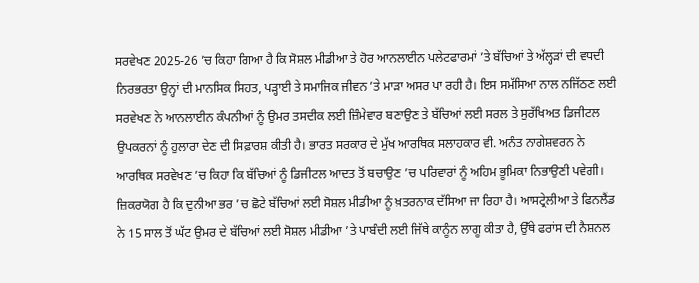ਸਰਵੇਖਣ 2025-26 ’ਚ ਕਿਹਾ ਗਿਆ ਹੈ ਕਿ ਸੋਸ਼ਲ ਮੀਡੀਆ ਤੇ ਹੋਰ ਆਨਲਾਈਨ ਪਲੇਟਫਾਰਮਾਂ ’ਤੇ ਬੱਚਿਆਂ ਤੇ ਅੱਲ੍ਹੜਾਂ ਦੀ ਵਧਦੀ ਨਿਰਭਰਤਾ ਉਨ੍ਹਾਂ ਦੀ ਮਾਨਸਿਕ ਸਿਹਤ, ਪੜ੍ਹਾਈ ਤੇ ਸਮਾਜਿਕ ਜੀਵਨ ’ਤੇ ਮਾੜਾ ਅਸਰ ਪਾ ਰਹੀ ਹੈ। ਇਸ ਸਮੱਸਿਆ ਨਾਲ ਨਜਿੱਠਣ ਲਈ ਸਰਵੇਖਣ ਨੇ ਆਨਲਾਈਨ ਕੰਪਨੀਆਂ ਨੂੰ ਉਮਰ ਤਸਦੀਕ ਲਈ ਜ਼ਿੰਮੇਵਾਰ ਬਣਾਉਣ ਤੇ ਬੱਚਿਆਂ ਲਈ ਸਰਲ ਤੇ ਸੁਰੱਖਿਅਤ ਡਿਜੀਟਲ ਉਪਕਰਨਾਂ ਨੂੰ ਹੁਲਾਰਾ ਦੇਣ ਦੀ ਸਿਫ਼ਾਰਸ਼ ਕੀਤੀ ਹੈ। ਭਾਰਤ ਸਰਕਾਰ ਦੇ ਮੁੱਖ ਆਰਥਿਕ ਸਲਾਹਕਾਰ ਵੀ. ਅਨੰਤ ਨਾਗੇਸ਼ਵਰਨ ਨੇ ਆਰਥਿਕ ਸਰਵੇਖਣ ’ਚ ਕਿਹਾ ਕਿ ਬੱਚਿਆਂ ਨੂੰ ਡਿਜੀਟਲ ਆਦਤ ਤੋਂ ਬਚਾਉਣ ’ਚ ਪਰਿਵਾਰਾਂ ਨੂੰ ਅਹਿਮ ਭੂਮਿਕਾ ਨਿਭਾਉਣੀ ਪਵੇਗੀ।
ਜ਼ਿਕਰਯੋਗ ਹੈ ਕਿ ਦੁਨੀਆ ਭਰ ’ਚ ਛੋਟੇ ਬੱਚਿਆਂ ਲਈ ਸੋਸ਼ਲ ਮੀਡੀਆ ਨੂੰ ਖ਼ਤਰਨਾਕ ਦੱਸਿਆ ਜਾ ਰਿਹਾ ਹੈ। ਆਸਟ੍ਰੇਲੀਆ ਤੇ ਫਿਨਲੈਂਡ ਨੇ 15 ਸਾਲ ਤੋਂ ਘੱਟ ਉਮਰ ਦੇ ਬੱਚਿਆਂ ਲਈ ਸੋਸ਼ਲ ਮੀਡੀਆ ’ਤੇ ਪਾਬੰਦੀ ਲਈ ਜਿੱਥੇ ਕਾਨੂੰਨ ਲਾਗੂ ਕੀਤਾ ਹੈ, ਉੱਥੇ ਫਰਾਂਸ ਦੀ ਨੈਸ਼ਨਲ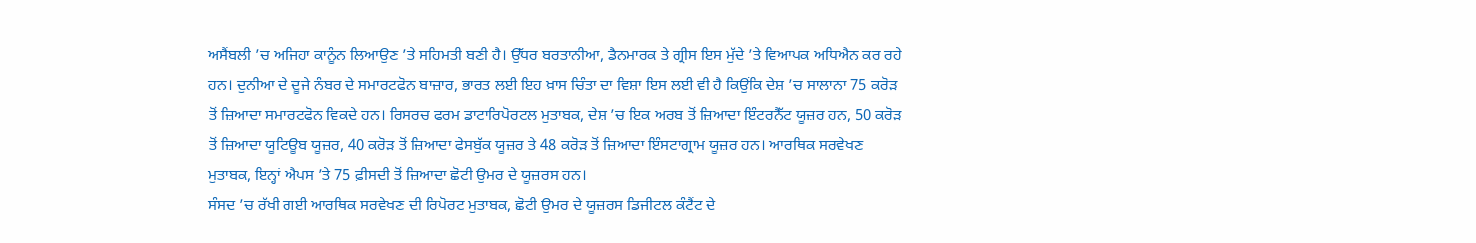ਅਸੈਂਬਲੀ ’ਚ ਅਜਿਹਾ ਕਾਨੂੰਨ ਲਿਆਉਣ ’ਤੇ ਸਹਿਮਤੀ ਬਣੀ ਹੈ। ਉੱਧਰ ਬਰਤਾਨੀਆ, ਡੈਨਮਾਰਕ ਤੇ ਗ੍ਰੀਸ ਇਸ ਮੁੱਦੇ ’ਤੇ ਵਿਆਪਕ ਅਧਿਐਨ ਕਰ ਰਹੇ ਹਨ। ਦੁਨੀਆ ਦੇ ਦੂਜੇ ਨੰਬਰ ਦੇ ਸਮਾਰਟਫੋਨ ਬਾਜ਼ਾਰ, ਭਾਰਤ ਲਈ ਇਹ ਖ਼ਾਸ ਚਿੰਤਾ ਦਾ ਵਿਸ਼ਾ ਇਸ ਲਈ ਵੀ ਹੈ ਕਿਉਂਕਿ ਦੇਸ਼ ’ਚ ਸਾਲਾਨਾ 75 ਕਰੋੜ ਤੋਂ ਜ਼ਿਆਦਾ ਸਮਾਰਟਫੋਨ ਵਿਕਦੇ ਹਨ। ਰਿਸਰਚ ਫਰਮ ਡਾਟਾਰਿਪੋਰਟਲ ਮੁਤਾਬਕ, ਦੇਸ਼ ’ਚ ਇਕ ਅਰਬ ਤੋਂ ਜ਼ਿਆਦਾ ਇੰਟਰਨੈੱਟ ਯੂਜ਼ਰ ਹਨ, 50 ਕਰੋੜ ਤੋਂ ਜ਼ਿਆਦਾ ਯੂਟਿਊਬ ਯੂਜ਼ਰ, 40 ਕਰੋੜ ਤੋਂ ਜ਼ਿਆਦਾ ਫੇਸਬੁੱਕ ਯੂਜ਼ਰ ਤੇ 48 ਕਰੋੜ ਤੋਂ ਜ਼ਿਆਦਾ ਇੰਸਟਾਗ੍ਰਾਮ ਯੂਜ਼ਰ ਹਨ। ਆਰਥਿਕ ਸਰਵੇਖਣ ਮੁਤਾਬਕ, ਇਨ੍ਹਾਂ ਐਪਸ ’ਤੇ 75 ਫ਼ੀਸਦੀ ਤੋਂ ਜ਼ਿਆਦਾ ਛੋਟੀ ਉਮਰ ਦੇ ਯੂਜ਼ਰਸ ਹਨ।
ਸੰਸਦ ’ਚ ਰੱਖੀ ਗਈ ਆਰਥਿਕ ਸਰਵੇਖਣ ਦੀ ਰਿਪੋਰਟ ਮੁਤਾਬਕ, ਛੋਟੀ ਉਮਰ ਦੇ ਯੂਜ਼ਰਸ ਡਿਜੀਟਲ ਕੰਟੈਂਟ ਦੇ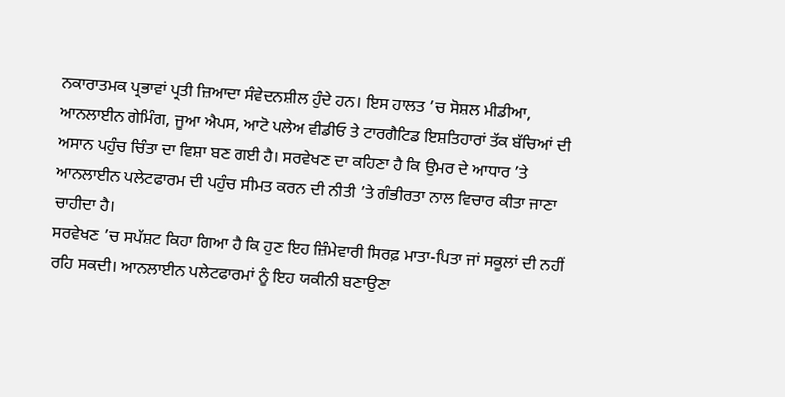ਨਕਾਰਾਤਮਕ ਪ੍ਰਭਾਵਾਂ ਪ੍ਰਤੀ ਜ਼ਿਆਦਾ ਸੰਵੇਦਨਸ਼ੀਲ ਹੁੰਦੇ ਹਨ। ਇਸ ਹਾਲਤ ’ਚ ਸੋਸ਼ਲ ਮੀਡੀਆ, ਆਨਲਾਈਨ ਗੇਮਿੰਗ, ਜੂਆ ਐਪਸ, ਆਟੋ ਪਲੇਅ ਵੀਡੀਓ ਤੇ ਟਾਰਗੈਟਿਡ ਇਸ਼ਤਿਹਾਰਾਂ ਤੱਕ ਬੱਚਿਆਂ ਦੀ ਅਸਾਨ ਪਹੁੰਚ ਚਿੰਤਾ ਦਾ ਵਿਸ਼ਾ ਬਣ ਗਈ ਹੈ। ਸਰਵੇਖਣ ਦਾ ਕਹਿਣਾ ਹੈ ਕਿ ਉਮਰ ਦੇ ਆਧਾਰ ’ਤੇ ਆਨਲਾਈਨ ਪਲੇਟਫਾਰਮ ਦੀ ਪਹੁੰਚ ਸੀਮਤ ਕਰਨ ਦੀ ਨੀਤੀ ’ਤੇ ਗੰਭੀਰਤਾ ਨਾਲ ਵਿਚਾਰ ਕੀਤਾ ਜਾਣਾ ਚਾਹੀਦਾ ਹੈ।
ਸਰਵੇਖਣ ’ਚ ਸਪੱਸ਼ਟ ਕਿਹਾ ਗਿਆ ਹੈ ਕਿ ਹੁਣ ਇਹ ਜ਼ਿੰਮੇਵਾਰੀ ਸਿਰਫ਼ ਮਾਤਾ-ਪਿਤਾ ਜਾਂ ਸਕੂਲਾਂ ਦੀ ਨਹੀਂ ਰਹਿ ਸਕਦੀ। ਆਨਲਾਈਨ ਪਲੇਟਫਾਰਮਾਂ ਨੂੰ ਇਹ ਯਕੀਨੀ ਬਣਾਉਣਾ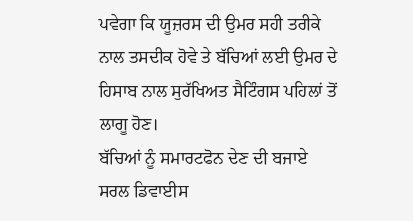ਪਵੇਗਾ ਕਿ ਯੂਜ਼ਰਸ ਦੀ ਉਮਰ ਸਹੀ ਤਰੀਕੇ ਨਾਲ ਤਸਦੀਕ ਹੋਵੇ ਤੇ ਬੱਚਿਆਂ ਲਈ ਉਮਰ ਦੇ ਹਿਸਾਬ ਨਾਲ ਸੁਰੱਖਿਅਤ ਸੈਟਿੰਗਸ ਪਹਿਲਾਂ ਤੋਂ ਲਾਗੂ ਹੋਣ।
ਬੱਚਿਆਂ ਨੂੰ ਸਮਾਰਟਫੋਨ ਦੇਣ ਦੀ ਬਜਾਏ ਸਰਲ ਡਿਵਾਈਸ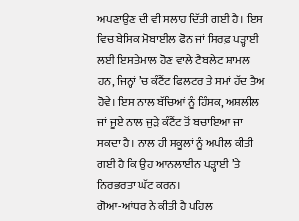ਅਪਣਾਉਣ ਦੀ ਵੀ ਸਲਾਹ ਦਿੱਤੀ ਗਈ ਹੈ। ਇਸ ਵਿਚ ਬੇਸਿਕ ਮੋਬਾਈਲ ਫੋਨ ਜਾਂ ਸਿਰਫ਼ ਪੜ੍ਹਾਈ ਲਈ ਇਸਤੇਮਾਲ ਹੋਣ ਵਾਲੇ ਟੈਬਲੇਟ ਸ਼ਾਮਲ ਹਨ, ਜਿਨ੍ਹਾਂ ’ਚ ਕੰਟੈਂਟ ਫਿਲਟਰ ਤੇ ਸਮਾਂ ਹੱਦ ਤੈਅ ਹੋਵੇ। ਇਸ ਨਾਲ ਬੱਚਿਆਂ ਨੂੰ ਹਿੰਸਕ, ਅਸ਼ਲੀਲ ਜਾਂ ਜੂਏ ਨਾਲ ਜੁੜੇ ਕੰਟੈਂਟ ਤੋਂ ਬਚਾਇਆ ਜਾ ਸਕਦਾ ਹੈ। ਨਾਲ ਹੀ ਸਕੂਲਾਂ ਨੂੰ ਅਪੀਲ ਕੀਤੀ ਗਈ ਹੈ ਕਿ ਉਹ ਆਨਲਾਈਨ ਪੜ੍ਹਾਈ ’ਤੇ ਨਿਰਭਰਤਾ ਘੱਟ ਕਰਨ।
ਗੋਆ-ਆਂਧਰ ਨੇ ਕੀਤੀ ਹੈ ਪਹਿਲ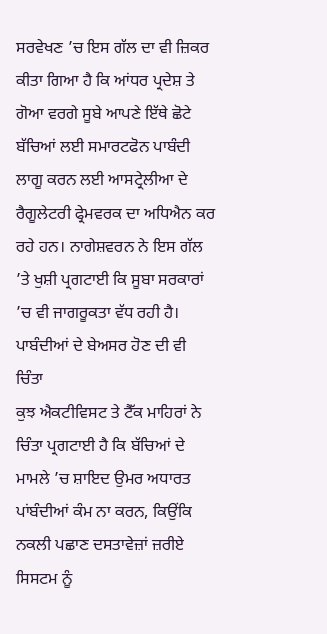ਸਰਵੇਖਣ ’ਚ ਇਸ ਗੱਲ ਦਾ ਵੀ ਜ਼ਿਕਰ ਕੀਤਾ ਗਿਆ ਹੈ ਕਿ ਆਂਧਰ ਪ੍ਰਦੇਸ਼ ਤੇ ਗੋਆ ਵਰਗੇ ਸੂਬੇ ਆਪਣੇ ਇੱਥੇ ਛੋਟੇ ਬੱਚਿਆਂ ਲਈ ਸਮਾਰਟਫੋਨ ਪਾਬੰਦੀ ਲਾਗੂ ਕਰਨ ਲਈ ਆਸਟ੍ਰੇਲੀਆ ਦੇ ਰੈਗੂਲੇਟਰੀ ਫ੍ਰੇਮਵਰਕ ਦਾ ਅਧਿਐਨ ਕਰ ਰਹੇ ਹਨ। ਨਾਗੇਸ਼ਵਰਨ ਨੇ ਇਸ ਗੱਲ ’ਤੇ ਖੁਸ਼ੀ ਪ੍ਰਗਟਾਈ ਕਿ ਸੂਬਾ ਸਰਕਾਰਾਂ ’ਚ ਵੀ ਜਾਗਰੂਕਤਾ ਵੱਧ ਰਹੀ ਹੈ।
ਪਾਬੰਦੀਆਂ ਦੇ ਬੇਅਸਰ ਹੋਣ ਦੀ ਵੀ ਚਿੰਤਾ
ਕੁਝ ਐਕਟੀਵਿਸਟ ਤੇ ਟੈੱਕ ਮਾਹਿਰਾਂ ਨੇ ਚਿੰਤਾ ਪ੍ਰਗਟਾਈ ਹੈ ਕਿ ਬੱਚਿਆਂ ਦੇ ਮਾਮਲੇ ’ਚ ਸ਼ਾਇਦ ਉਮਰ ਅਧਾਰਤ ਪਾਂਬੰਦੀਆਂ ਕੰਮ ਨਾ ਕਰਨ, ਕਿਉਂਕਿ ਨਕਲੀ ਪਛਾਣ ਦਸਤਾਵੇਜ਼ਾਂ ਜ਼ਰੀਏ ਸਿਸਟਮ ਨੂੰ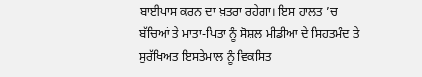ਬਾਈਪਾਸ ਕਰਨ ਦਾ ਖ਼ਤਰਾ ਰਹੇਗਾ। ਇਸ ਹਾਲਤ ’ਚ ਬੱਚਿਆਂ ਤੇ ਮਾਤਾ-ਪਿਤਾ ਨੂੰ ਸੋਸ਼ਲ ਮੀਡੀਆ ਦੇ ਸਿਹਤਮੰਦ ਤੇ ਸੁਰੱਖਿਅਤ ਇਸਤੇਮਾਲ ਨੂੰ ਵਿਕਸਿਤ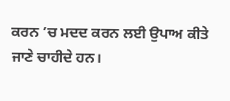ਕਰਨ ’ਚ ਮਦਦ ਕਰਨ ਲਈ ਉਪਾਅ ਕੀਤੇ ਜਾਣੇ ਚਾਹੀਦੇ ਹਨ।